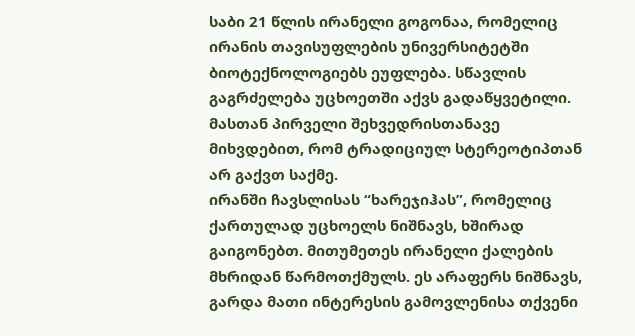საბი 21 წლის ირანელი გოგონაა, რომელიც ირანის თავისუფლების უნივერსიტეტში ბიოტექნოლოგიებს ეუფლება. სწავლის გაგრძელება უცხოეთში აქვს გადაწყვეტილი. მასთან პირველი შეხვედრისთანავე მიხვდებით, რომ ტრადიციულ სტერეოტიპთან არ გაქვთ საქმე.
ირანში ჩავსლისას “ხარეჯიჰას”, რომელიც ქართულად უცხოელს ნიშნავს, ხშირად გაიგონებთ. მითუმეთეს ირანელი ქალების მხრიდან წარმოთქმულს. ეს არაფერს ნიშნავს, გარდა მათი ინტერესის გამოვლენისა თქვენი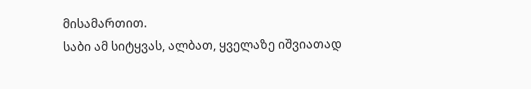მისამართით.
საბი ამ სიტყვას, ალბათ, ყველაზე იშვიათად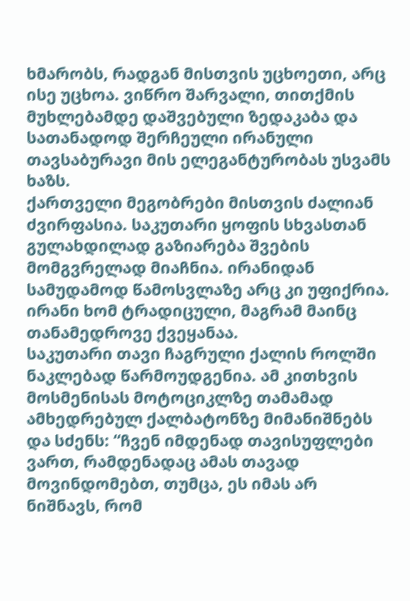ხმარობს, რადგან მისთვის უცხოეთი, არც ისე უცხოა. ვიწრო შარვალი, თითქმის მუხლებამდე დაშვებული ზედაკაბა და სათანადოდ შერჩეული ირანული თავსაბურავი მის ელეგანტურობას უსვამს ხაზს.
ქართველი მეგობრები მისთვის ძალიან ძვირფასია. საკუთარი ყოფის სხვასთან გულახდილად გაზიარება შვების მომგვრელად მიაჩნია. ირანიდან სამუდამოდ წამოსვლაზე არც კი უფიქრია. ირანი ხომ ტრადიცული, მაგრამ მაინც თანამედროვე ქვეყანაა.
საკუთარი თავი ჩაგრული ქალის როლში ნაკლებად წარმოუდგენია. ამ კითხვის მოსმენისას მოტოციკლზე თამამად ამხედრებულ ქალბატონზე მიმანიშნებს და სძენს: “ჩვენ იმდენად თავისუფლები ვართ, რამდენადაც ამას თავად მოვინდომებთ, თუმცა, ეს იმას არ ნიშნავს, რომ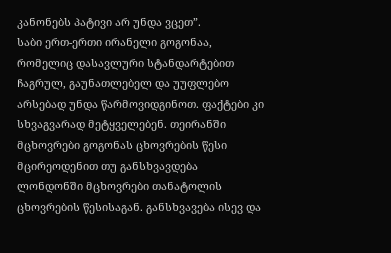კანონებს პატივი არ უნდა ვცეთ”.
საბი ერთ-ერთი ირანელი გოგონაა, რომელიც დასავლური სტანდარტებით ჩაგრულ, გაუნათლებელ და უუფლებო არსებად უნდა წარმოვიდგინოთ. ფაქტები კი სხვაგვარად მეტყველებენ. თეირანში მცხოვრები გოგონას ცხოვრების წესი მცირეოდენით თუ განსხვავდება ლონდონში მცხოვრები თანატოლის ცხოვრების წესისაგან. განსხვავება ისევ და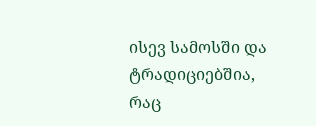ისევ სამოსში და ტრადიციებშია, რაც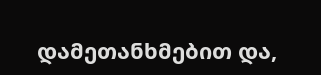დამეთანხმებით და,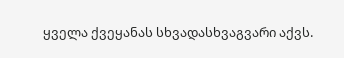ყველა ქვეყანას სხვადასხვაგვარი აქვს.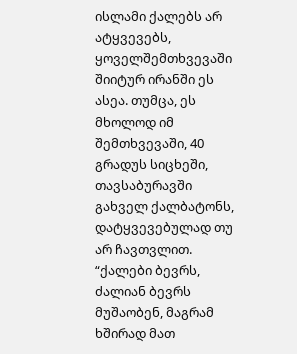ისლამი ქალებს არ ატყვევებს, ყოველშემთხვევაში შიიტურ ირანში ეს ასეა. თუმცა, ეს მხოლოდ იმ შემთხვევაში, 40 გრადუს სიცხეში, თავსაბურავში გახველ ქალბატონს, დატყვევებულად თუ არ ჩავთვლით.
“ქალები ბევრს, ძალიან ბევრს მუშაობენ, მაგრამ ხშირად მათ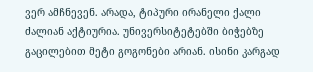ვერ ამჩნევენ. არადა, ტიპური ირანელი ქალი ძალიან აქტიურია. უნივერსიტეტებში ბიჭებზე გაცილებით მეტი გოგონები არიან. ისინი კარგად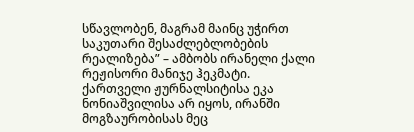სწავლობენ, მაგრამ მაინც უჭირთ საკუთარი შესაძლებლობების რეალიზება” – ამბობს ირანელი ქალი რეჟისორი მანიჯე ჰეკმატი.
ქართველი ჟურნალსიტისა ეკა ნონიაშვილისა არ იყოს, ირანში მოგზაურობისას მეც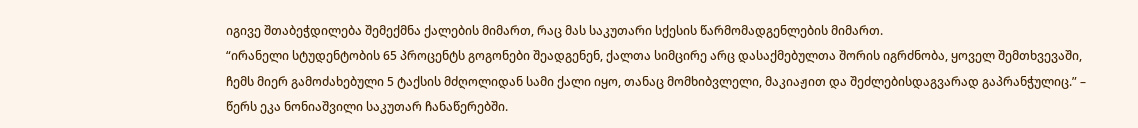იგივე შთაბეჭდილება შემექმნა ქალების მიმართ, რაც მას საკუთარი სქესის წარმომადგენლების მიმართ.
“ირანელი სტუდენტობის 65 პროცენტს გოგონები შეადგენენ, ქალთა სიმცირე არც დასაქმებულთა შორის იგრძნობა, ყოველ შემთხვევაში, ჩემს მიერ გამოძახებული 5 ტაქსის მძღოლიდან სამი ქალი იყო, თანაც მომხიბვლელი, მაკიაჟით და შეძლებისდაგვარად გაპრანჭულიც.” – წერს ეკა ნონიაშვილი საკუთარ ჩანაწერებში.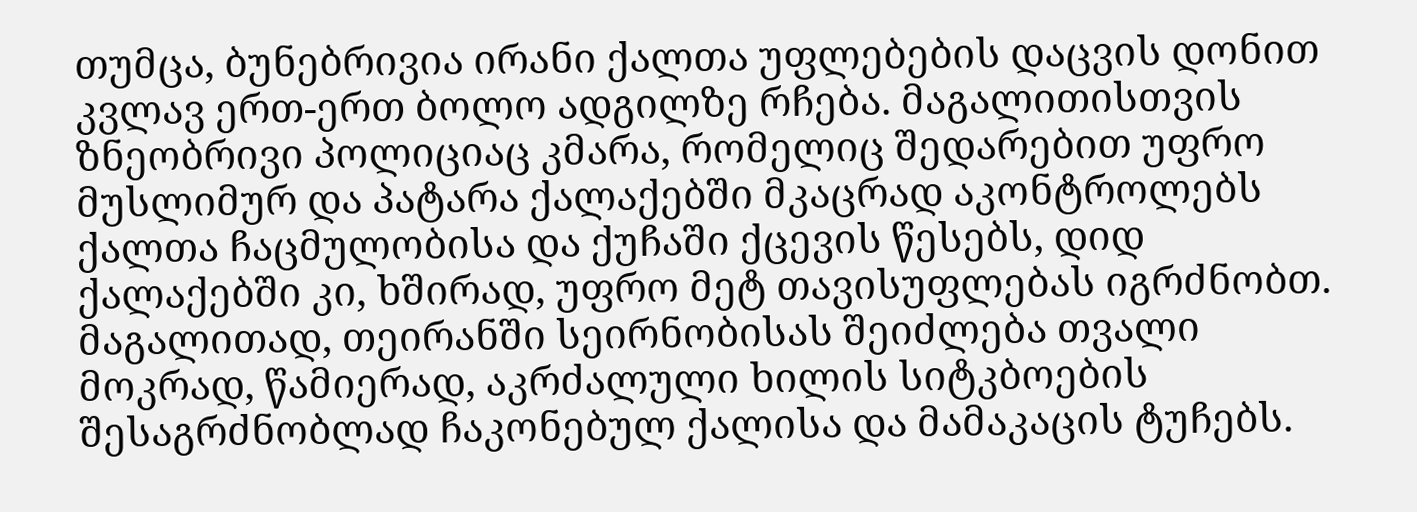თუმცა, ბუნებრივია ირანი ქალთა უფლებების დაცვის დონით კვლავ ერთ-ერთ ბოლო ადგილზე რჩება. მაგალითისთვის ზნეობრივი პოლიციაც კმარა, რომელიც შედარებით უფრო მუსლიმურ და პატარა ქალაქებში მკაცრად აკონტროლებს ქალთა ჩაცმულობისა და ქუჩაში ქცევის წესებს, დიდ ქალაქებში კი, ხშირად, უფრო მეტ თავისუფლებას იგრძნობთ. მაგალითად, თეირანში სეირნობისას შეიძლება თვალი მოკრად, წამიერად, აკრძალული ხილის სიტკბოების შესაგრძნობლად ჩაკონებულ ქალისა და მამაკაცის ტუჩებს.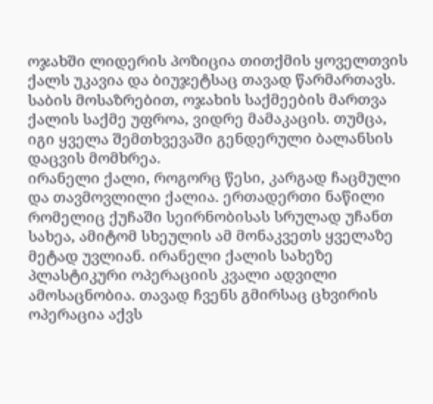ოჯახში ლიდერის პოზიცია თითქმის ყოველთვის ქალს უკავია და ბიუჯეტსაც თავად წარმართავს. საბის მოსაზრებით, ოჯახის საქმეების მართვა ქალის საქმე უფროა, ვიდრე მამაკაცის. თუმცა, იგი ყველა შემთხვევაში გენდერული ბალანსის დაცვის მომხრეა.
ირანელი ქალი, როგორც წესი, კარგად ჩაცმული და თავმოვლილი ქალია. ერთადერთი ნაწილი რომელიც ქუჩაში სეირნობისას სრულად უჩანთ სახეა, ამიტომ სხეულის ამ მონაკვეთს ყველაზე მეტად უვლიან. ირანელი ქალის სახეზე პლასტიკური ოპერაციის კვალი ადვილი ამოსაცნობია. თავად ჩვენს გმირსაც ცხვირის ოპერაცია აქვს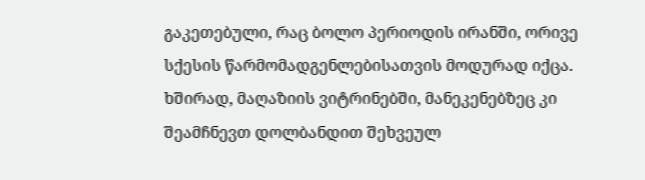გაკეთებული, რაც ბოლო პერიოდის ირანში, ორივე სქესის წარმომადგენლებისათვის მოდურად იქცა. ხშირად, მაღაზიის ვიტრინებში, მანეკენებზეც კი შეამჩნევთ დოლბანდით შეხვეულ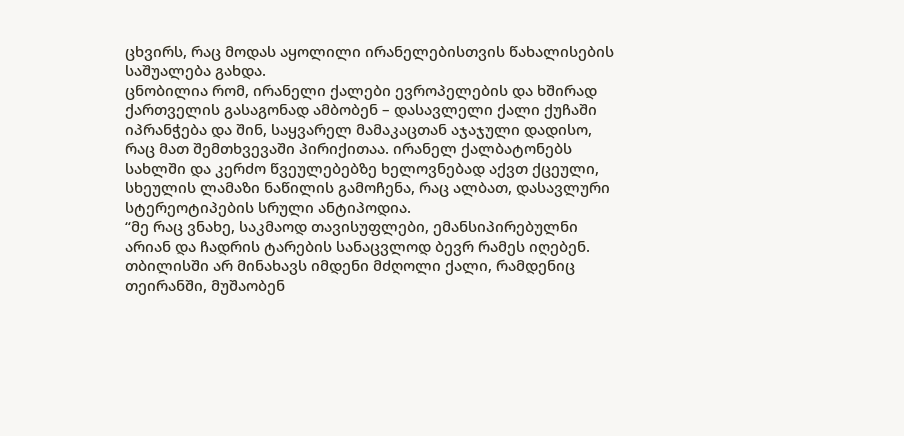ცხვირს, რაც მოდას აყოლილი ირანელებისთვის წახალისების საშუალება გახდა.
ცნობილია რომ, ირანელი ქალები ევროპელების და ხშირად ქართველის გასაგონად ამბობენ – დასავლელი ქალი ქუჩაში იპრანჭება და შინ, საყვარელ მამაკაცთან აჯაჯული დადისო, რაც მათ შემთხვევაში პირიქითაა. ირანელ ქალბატონებს სახლში და კერძო წვეულებებზე ხელოვნებად აქვთ ქცეული, სხეულის ლამაზი ნაწილის გამოჩენა, რაც ალბათ, დასავლური სტერეოტიპების სრული ანტიპოდია.
“მე რაც ვნახე, საკმაოდ თავისუფლები, ემანსიპირებულნი არიან და ჩადრის ტარების სანაცვლოდ ბევრ რამეს იღებენ. თბილისში არ მინახავს იმდენი მძღოლი ქალი, რამდენიც თეირანში, მუშაობენ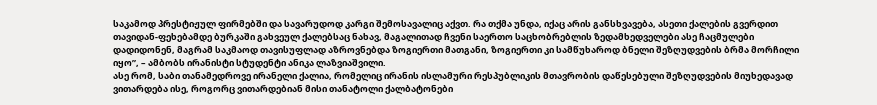საკამოდ პრესტიჟულ ფირმებში და სავარუდოდ კარგი შემოსავალიც აქვთ. რა თქმა უნდა, იქაც არის განსხვავება, ასეთი ქალების გვერდით თავიდან-ფეხებამდე ბურკაში გახვეულ ქალებსაც ნახავ, მაგალითად ჩვენი საერთო საცხობრებლის ზედამხედველები ასე ჩაცმულები დადიდონენ, მაგრამ საკმაოდ თავისუფლად აზროვნებდა ზოგიერთი მათგანი, ზოგიერთი კი სამწუხაროდ ბნელი შეზღუდვების ბრმა მორჩილი იყო”, – ამბობს ირანისტი სტუდენტი ანიკა ლაზვიაშვილი.
ასე რომ, საბი თანამედროვე ირანელი ქალია, რომელიც ირანის ისლამური რესპუბლიკის მთავრობის დაწესებული შეზღუდვების მიუხედავად ვითარდება ისე, როგორც ვითარდებიან მისი თანატოლი ქალბატონები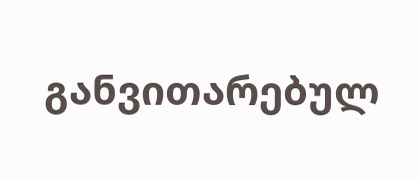განვითარებულ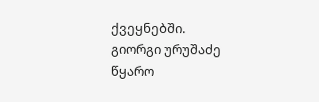ქვეყნებში.
გიორგი ურუშაძე
წყარო